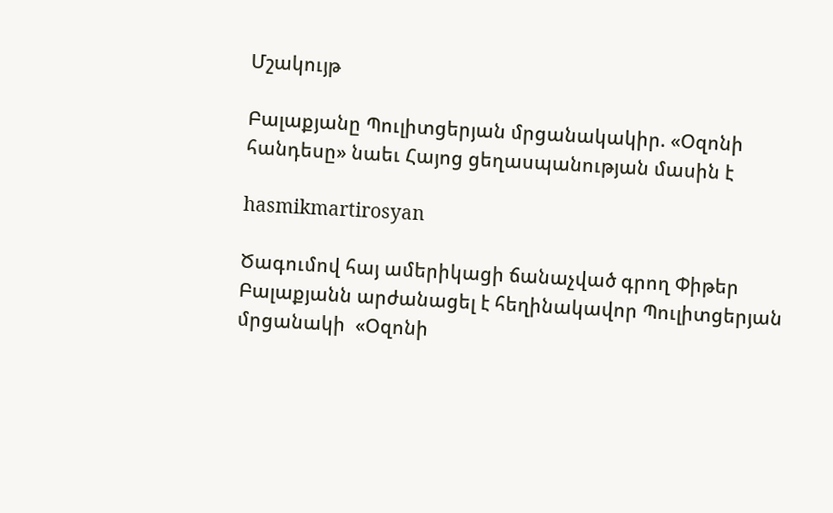Մշակույթ

Բալաքյանը Պուլիտցերյան մրցանակակիր. «Օզոնի հանդեսը» նաեւ Հայոց ցեղասպանության մասին է

hasmikmartirosyan

Ծագումով հայ ամերիկացի ճանաչված գրող Փիթեր Բալաքյանն արժանացել է հեղինակավոր Պուլիտցերյան մրցանակի  «Օզոնի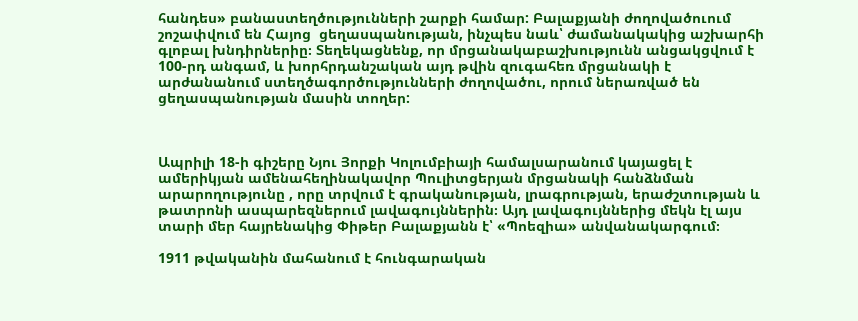հանդես» բանաստեղծությունների շարքի համար: Բալաքյանի ժողովածուում շոշափվում են Հայոց  ցեղասպանության, ինչպես նաև՝ ժամանակակից աշխարհի գլոբալ խնդիրներիը։ Տեղեկացնենք, որ մրցանակաբաշխությունն անցակցվում է 100-րդ անգամ, և խորհրդանշական այդ թվին զուգահեռ մրցանակի է արժանանում ստեղծագործությունների ժողովածու, որում ներառված են ցեղասպանության մասին տողեր:



Ապրիլի 18-ի գիշերը Նյու Յորքի Կոլումբիայի համալսարանում կայացել է ամերիկյան ամենահեղինակավոր Պուլիտցերյան մրցանակի հանձնման արարողությունը , որը տրվում է գրականության, լրագրության, երաժշտության և թատրոնի ասպարեզներում լավագույններին։ Այդ լավագույններից մեկն էլ այս տարի մեր հայրենակից Փիթեր Բալաքյանն է՝ «Պոեզիա» անվանակարգում։

1911 թվականին մահանում է հունգարական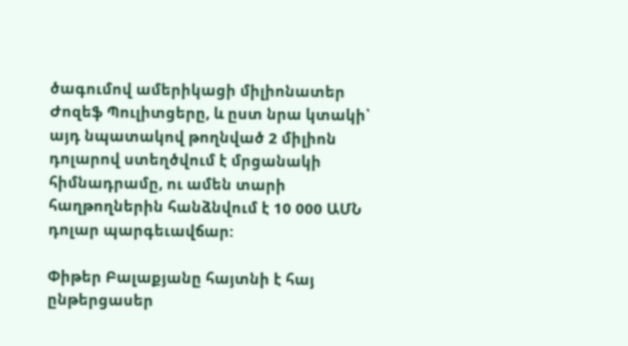ծագումով ամերիկացի միլիոնատեր Ժոզեֆ Պուլիտցերը, և ըստ նրա կտակի՝ այդ նպատակով թողնված 2 միլիոն դոլարով ստեղծվում է մրցանակի հիմնադրամը, ու ամեն տարի հաղթողներին հանձնվում է 10 000 ԱՄՆ դոլար պարգեւավճար:

Փիթեր Բալաքյանը հայտնի է հայ ընթերցասեր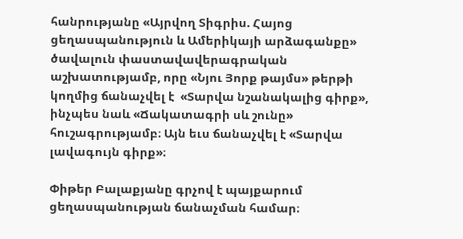հանրությանը «Այրվող Տիգրիս. Հայոց ցեղասպանություն և Ամերիկայի արձագանքը» ծավալուն փաստավավերագրական աշխատությամբ, որը «Նյու Յորք թայմս» թերթի կողմից ճանաչվել է  «Տարվա նշանակալից գիրք»,  ինչպես նաև «Ճակատագրի սև շունը» հուշագրությամբ։ Այն եւս ճանաչվել է «Տարվա լավագույն գիրք»։

Փիթեր Բալաքյանը գրչով է պայքարում ցեղասպանության ճանաչման համար։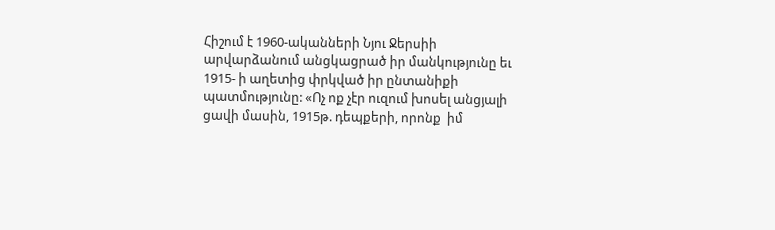Հիշում է 1960-ականների Նյու Ջերսիի արվարձանում անցկացրած իր մանկությունը եւ 1915- ի աղետից փրկված իր ընտանիքի պատմությունը: «Ոչ ոք չէր ուզում խոսել անցյալի ցավի մասին, 1915թ. դեպքերի, որոնք  իմ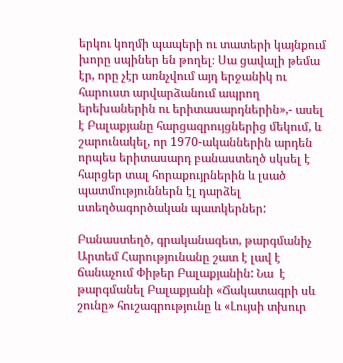երկու կողմի պապերի ու տատերի կայնքում խորը սպիներ են թողել։ Սա ցավալի թեմա էր, որը չէր առնչվում այդ երջանիկ ու հարուստ արվարձանում ապրող երեխաներին ու երիտասարդներին»,- ասել է Բալաքյանը հարցազրույցներից մեկում, և շարունակել, որ 1970-ականներին արդեն որպես երիտասարդ բանաստեղծ սկսել է հարցեր տալ հորաքույրներին և լսած պատմություններն էլ դարձել ստեղծագործական պատկերներ:

Բանաստեղծ, գրականագետ, թարգմանիչ Արտեմ Հարությունանը շատ է լավ է  ճանաչում Փիթեր Բալաքյանին: Նա  է թարգմանել Բալաքյանի «Ճակատագրի սև շունը» հուշագրությունը և «Լույսի տխուր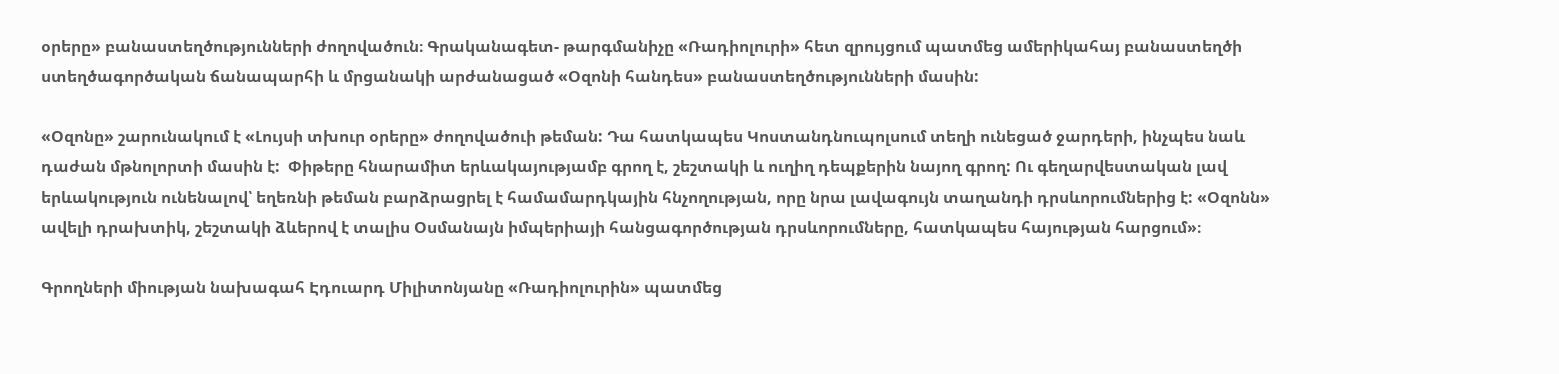օրերը» բանաստեղծությունների ժողովածուն։ Գրականագետ- թարգմանիչը «Ռադիոլուրի» հետ զրույցում պատմեց ամերիկահայ բանաստեղծի ստեղծագործական ճանապարհի և մրցանակի արժանացած «Օզոնի հանդես» բանաստեղծությունների մասին:

«Օզոնը» շարունակում է «Լույսի տխուր օրերը» ժողովածուի թեման: Դա հատկապես Կոստանդնուպոլսում տեղի ունեցած ջարդերի, ինչպես նաև դաժան մթնոլորտի մասին է:  Փիթերը հնարամիտ երևակայությամբ գրող է, շեշտակի և ուղիղ դեպքերին նայող գրող: Ու գեղարվեստական լավ երևակություն ունենալով՝ եղեռնի թեման բարձրացրել է համամարդկային հնչողության, որը նրա լավագույն տաղանդի դրսևորումներից է: «Օզոնն» ավելի դրախտիկ, շեշտակի ձևերով է տալիս Օսմանայն իմպերիայի հանցագործության դրսևորումները, հատկապես հայության հարցում»։

Գրողների միության նախագահ Էդուարդ Միլիտոնյանը «Ռադիոլուրին» պատմեց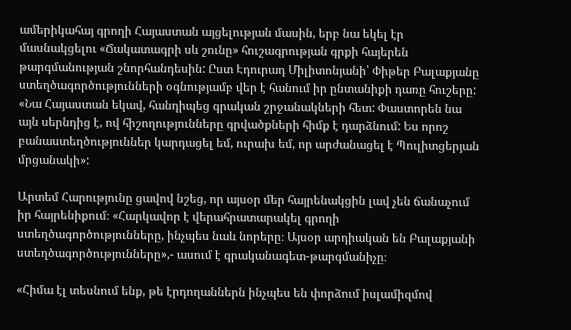ամերիկահայ գրողի Հայաստան այցելության մասին, երբ նա եկել էր մասնակցելու «Ճակատագրի սև շունը» հուշագրության գրքի հայերեն թարգմանության շնորհանդեսին: Ըստ Էդուրադ Միլիտոնյանի՝ Փիթեր Բալաքյանը ստեղծագործությունների օգնությամբ վեր է հանում իր ընտանիքի դառը հուշերը: «Նա Հայաստան եկավ, հանդիպեց գրական շրջանակների հետ: Փաստորեն նա այն սերնդից է, ով հիշողությունները գրվածքների հիմք է դարձնում: Ես որոշ բանաստեղծություններ կարդացել եմ, ուրախ եմ, որ արժանացել է Պուլիտցերյան մրցանակի»:

Արտեմ Հարությունը ցավով նշեց, որ այսօր մեր հայրենակցին լավ չեն ճանաչում իր հայրենիքում։ «Հարկավոր է վերահրատարակել գրողի ստեղծագործությունները, ինչպես նաև նորերը։ Այսօր արդիական են Բալաքյանի ստեղծագործությունները»,- ասում է գրականագետ-թարգմանիչը։

«Հիմա էլ տեսնում ենք, թե էրդողաններն ինչպես են փորձում իսլամիզմով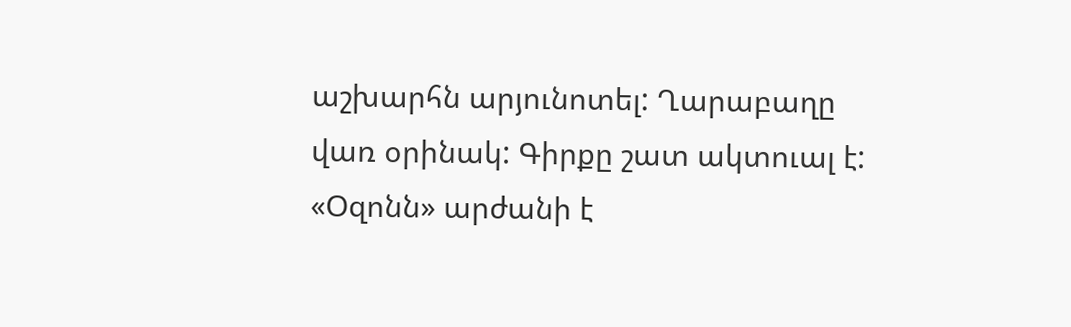աշխարհն արյունոտել: Ղարաբաղը վառ օրինակ: Գիրքը շատ ակտուալ է: «Օզոնն» արժանի է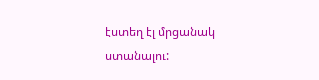էստեղ էլ մրցանակ ստանալու: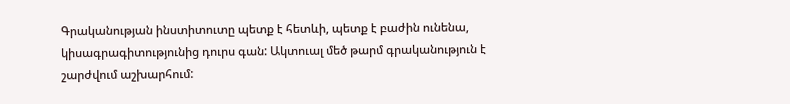Գրականության ինստիտուտը պետք է հետևի, պետք է բաժին ունենա, կիսագրագիտությունից դուրս գան: Ակտուալ մեծ թարմ գրականություն է շարժվում աշխարհում: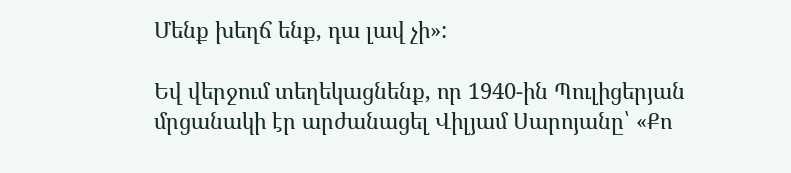Մենք խեղճ ենք, դա լավ չի»:

Եվ վերջում տեղեկացնենք, որ 1940-ին Պուլիցերյան մրցանակի էր արժանացել Վիլյամ Սարոյանը՝ «Քո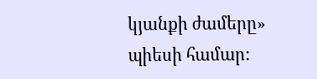կյանքի ժամերը» պիեսի համար: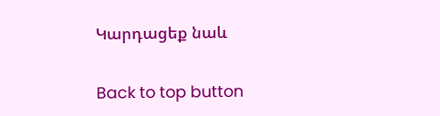Կարդացեք նաև

Back to top button